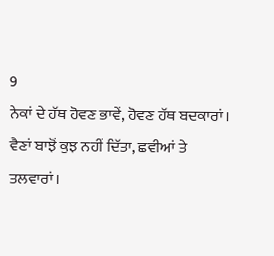9
ਨੇਕਾਂ ਦੇ ਹੱਥ ਹੋਵਣ ਭਾਵੇਂ, ਹੋਵਣ ਹੱਥ ਬਦਕਾਰਾਂ।
ਵੈਣਾਂ ਬਾਝੋਂ ਕੁਝ ਨਹੀਂ ਦਿੱਤਾ, ਛਵੀਆਂ ਤੇ ਤਲਵਾਰਾਂ।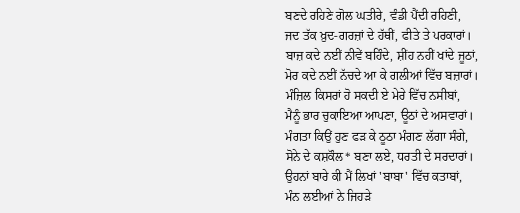ਬਣਦੇ ਰਹਿਣੇ ਗੋਲ ਘਤੀਰੇ, ਵੰਡੀ ਪੈਂਦੀ ਰਹਿਣੀ,
ਜਦ ਤੱਕ ਖ਼ੁਦ-ਗਰਜ਼ਾਂ ਦੇ ਹੱਥੀਂ, ਫੀਤੇ ਤੇ ਪਰਕਾਰਾਂ।
ਬਾਜ਼ ਕਦੇ ਨਈਂ ਨੀਵੇਂ ਬਹਿੰਦੇ, ਸ਼ੀਂਹ ਨਹੀਂ ਖਾਂਦੇ ਜੂਠਾਂ,
ਮੋਰ ਕਦੇ ਨਈਂ ਨੱਚਦੇ ਆ ਕੇ ਗਲੀਆਂ ਵਿੱਚ ਬਜ਼ਾਰਾਂ।
ਮੰਜ਼ਿਲ ਕਿਸਰਾਂ ਹੋ ਸਕਦੀ ਏ ਮੇਰੇ ਵਿੱਚ ਨਸੀਬਾਂ,
ਮੈਨੂੰ ਭਾਰ ਚੁਕਾਇਆ ਆਪਣਾ, ਊਠਾਂ ਦੇ ਅਸਵਾਰਾਂ।
ਮੰਗਤਾ ਕਿਉਂ ਹੁਣ ਫੜ ਕੇ ਠੂਠਾ ਮੰਗਣ ਲੱਗਾ ਸੰਗੇ,
ਸੋਨੇ ਦੇ ਕਸ਼ਕੌਲ* ਬਣਾ ਲਏ, ਧਰਤੀ ਦੇ ਸਰਦਾਰਾਂ।
ਉਹਨਾਂ ਬਾਰੇ ਕੀ ਮੈਂ ਲਿਖਾਂ 'ਬਾਬਾ' ਵਿੱਚ ਕਤਾਬਾਂ,
ਮੰਨ ਲਈਆਂ ਨੇ ਜਿਹੜੇ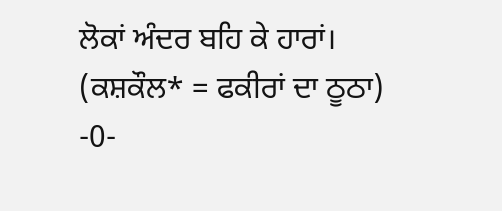ਲੋਕਾਂ ਅੰਦਰ ਬਹਿ ਕੇ ਹਾਰਾਂ।
(ਕਸ਼ਕੌਲ* = ਫਕੀਰਾਂ ਦਾ ਠੂਠਾ)
-0-